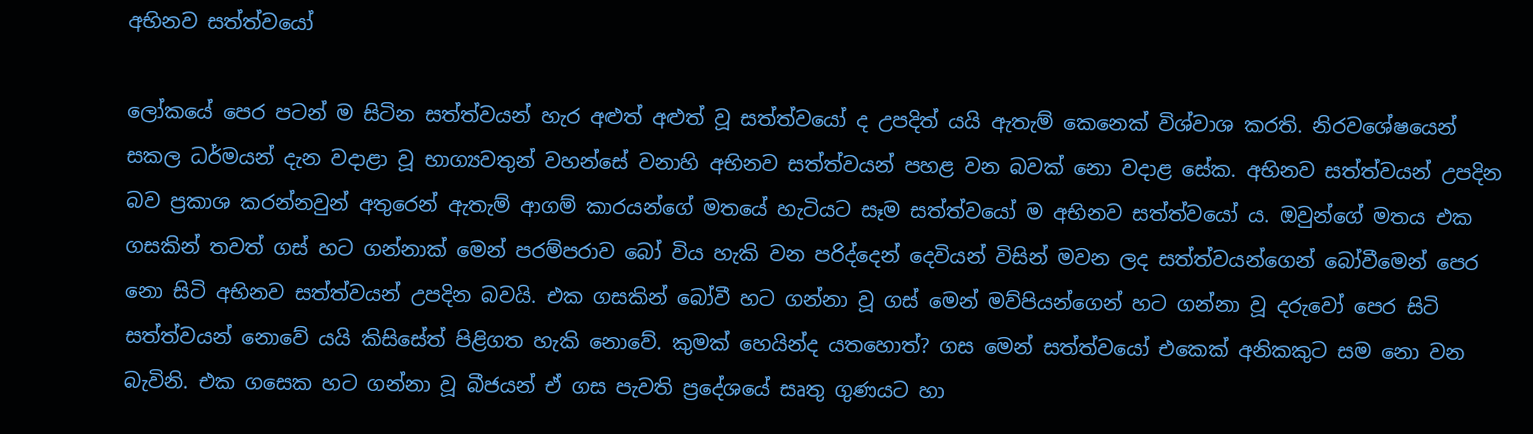අභිනව සත්ත්වයෝ

ලෝකයේ පෙර පටන් ම සිටින සත්ත්වයන් හැර අළුත් අළුත් වූ සත්ත්වයෝ ද උපදිත් යයි ඇතැම් කෙනෙක් විශ්වාශ කරති. නිරවශේෂයෙන් සකල ධර්මයන් දැන වදාළා වූ භාග්‍යවතුන් වහන්සේ වනාහි අභිනව සත්ත්වයන් පහළ වන බවක් නො වදාළ සේක. අභිනව සත්ත්වයන් උපදින බව ප්‍රකාශ කරන්නවුන් අතුරෙන් ඇතැම් ආගම් කාරයන්ගේ මතයේ හැටියට සෑම සත්ත්වයෝ ම අභිනව සත්ත්වයෝ ය. ඔවුන්ගේ මතය එක ගසකින් තවත් ගස් හට ගන්නාක් මෙන් පරම්පරාව බෝ විය හැකි වන පරිද්දෙන් දෙවියන් විසින් මවන ලද සත්ත්වයන්ගෙන් බෝවීමෙන් පෙර නො සිටි අභිනව සත්ත්වයන් උපදින බවයි. එක ගසකින් බෝවී හට ගන්නා වූ ගස් මෙන් මව්පියන්ගෙන් හට ගන්නා වූ දරුවෝ පෙර සිටි සත්ත්වයන් නොවේ යයි කිසිසේත් පිළිගත හැකි නොවේ. කුමක් හෙයින්ද යතහොත්? ගස මෙන් සත්ත්වයෝ එකෙක් අනිකකුට සම නො වන බැවිනි. එක ගසෙක හට ගන්නා වූ බීජයන් ඒ ගස පැවති ප්‍රදේශයේ සෘතු ගුණයට හා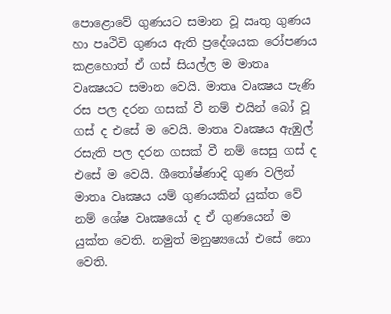පොළොවේ ගුණයට සමාන වූ ඍතු ගුණය හා පෘථිවි ගුණය ඇති ප්‍රදේශයක රෝපණය කළහොත් ඒ ගස් සියල්ල ම මාතෘ වෘක්‍ෂයට සමාන වෙයි. මාතෘ වෘක්‍ෂය පැණි රස පල දරන ගසක් වී නම් එයින් බෝ වූ ගස් ද එසේ ම වෙයි. මාතෘ වෘක්‍ෂය ඇඹුල් රසැති පල දරන ගසක් වී නම් සෙසු ගස් ද එසේ ම වෙයි. ශීතෝෂ්ණාදි ගුණ වලින් මාතෘ වෘක්‍ෂය යම් ගුණයකින් යුක්ත වේ නම් ශේෂ වෘක්‍ෂයෝ ද ඒ ගුණයෙන් ම යුක්ත වෙති. නමුත් මනුෂ්‍යයෝ එසේ නො වෙති.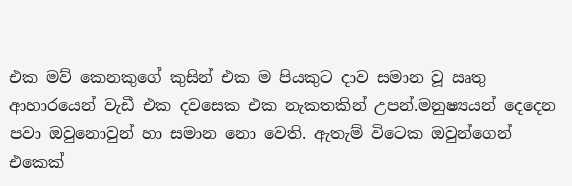එක මව් කෙනකුගේ කුසින් එක ම පියකුට දාව සමාන වූ ඍතු ආහාරයෙන් වැඩී එක දවසෙක එක නැකතකින් උපන්.මනුෂ්‍යයන් දෙදෙන පවා ඔවුනොවුන් හා සමාන නො වෙති. ඇතැම් විටෙක ඔවුන්ගෙන් එකෙක්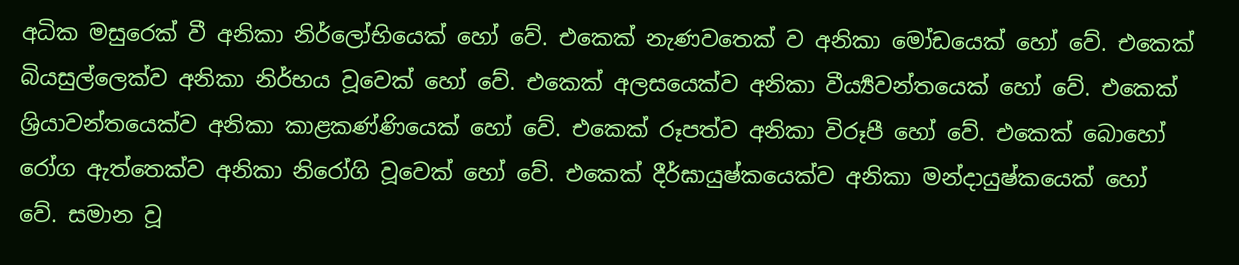අධික මසුරෙක් වී අනිකා නිර්ලෝභියෙක් හෝ වේ. එකෙක් නැණවතෙක් ව අනිකා මෝඩයෙක් හෝ වේ. එකෙක් බියසුල්ලෙක්ව අනිකා නිර්භය වූවෙක් හෝ වේ. එකෙක් අලසයෙක්ව අනිකා වීර්‍ය්‍යවන්තයෙක් හෝ වේ. එකෙක් ශ්‍රියාවන්තයෙක්ව අනිකා කාළකණ්ණියෙක් හෝ වේ. එකෙක් රූපත්ව අනිකා විරූපී හෝ වේ. එකෙක් බොහෝ රෝග ඇත්තෙක්ව අනිකා නිරෝගි වූවෙක් හෝ වේ. එකෙක් දීර්ඝායුෂ්කයෙක්ව අනිකා මන්දායුෂ්කයෙක් හෝ වේ. සමාන වූ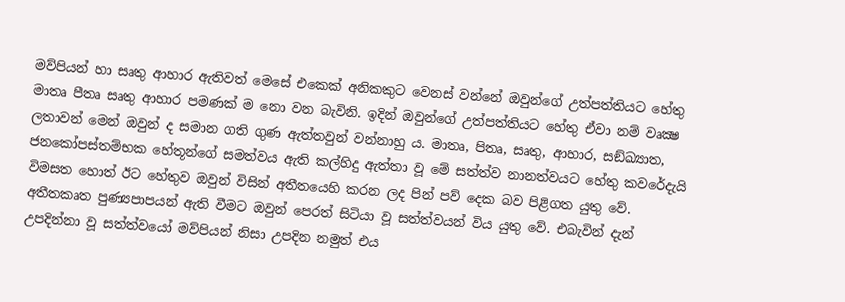මව්පියන් හා සෘතු ආහාර ඇතිවත් මෙසේ එකෙක් අනිකකුට වෙනස් වන්නේ ඔවුන්ගේ උත්පත්තියට හේතු මාතෘ පීතෘ සෘතු ආහාර පමණක් ම නො වන බැවිනි. ඉදින් ඔවුන්ගේ උත්පත්තියට හේතු ඒවා නම් වෘක්‍ෂ ලතාවන් මෙන් ඔවුන් ද සමාන ගති ගුණ ඇත්තවුන් වන්නාහු ය. මාතෘ, පිතෘ, සෘතු, ආහාර, සඞ්ඛ්‍යාත, ජනකෝපස්තම්භක හේතූන්ගේ සමත්වය ඇති කල්හිදු ඇත්තා වූ මේ සත්ත්ව නානත්වයට හේතු කවරේදැයි විමසත හොත් ඊට හේතුව ඔවුන් විසින් අතීතයෙහි කරන ලද පින් පව් දෙක බව පිළිගත යුතු වේ. අතීතකෘත පුණ්‍යපාපයන් ඇති වීමට ඔවුන් පෙරත් සිටියා වූ සත්ත්වයන් විය යුතු වේ. එබැවින් දැන් උපදින්නා වූ සත්ත්වයෝ මව්පියන් නිසා උපදින නමුත් එය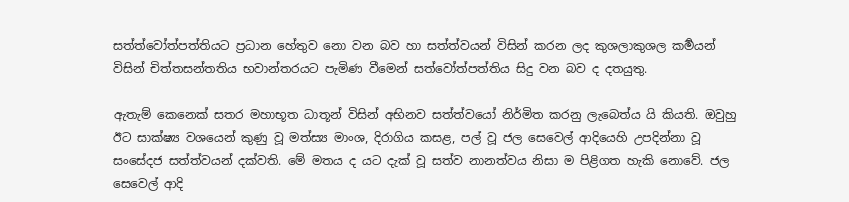සත්ත්වෝත්පත්තියට ප්‍රධාන හේතුව නො වන බව හා සත්ත්වයන් විසින් කරන ලද කුශලාකුශල කර්‍මයන් විසින් චිත්තසන්තතිය භවාන්තරයට පැමිණ වීමෙන් සත්වෝත්පත්තිය සිදු වන බව ද දතයුතු.

ඇතැම් කෙනෙක් සතර මහාභූත ධාතූන් විසින් අභිනව සත්ත්වයෝ නිර්මිත කරනු ලැබෙත්ය යි කියති. ඔවුහු ඊට සාක්ෂ්‍ය වශයෙන් කුණු වූ මත්ස්‍ය මාංශ, දිරාගිය කසළ, පල් වූ ජල සෙවෙල් ආදියෙහි උපදින්නා වූ සංසේදජ සත්ත්වයන් දක්වති. මේ මතය ද යට දැක් වූ සත්ව නානත්වය නිසා ම පිළිගත හැකි නොවේ. ජල සෙවෙල් ආදි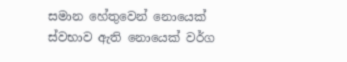සමාන හේතුවෙන් නොයෙක් ස්වභාව ඇති නොයෙක් වර්ග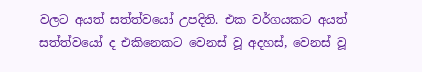වලට අයත් සත්ත්වයෝ උපදිති. එක වර්ගයකට අයත් සත්ත්වයෝ ද එකිනෙකට වෙනස් වූ අදහස්, වෙනස් වූ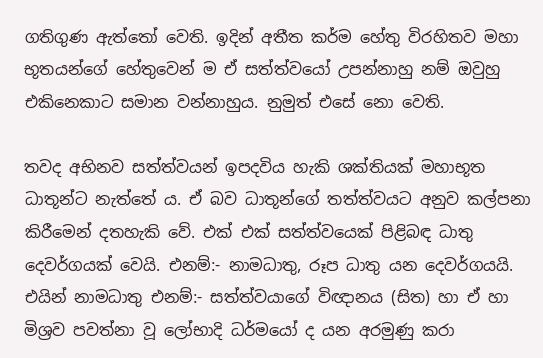ගතිගුණ ඇත්තෝ වෙති. ඉදින් අතීත කර්ම හේතු විරහිතව මහා භූතයන්ගේ හේතුවෙන් ම ඒ සත්ත්වයෝ උපන්නාහු නම් ඔවුහු එකිනෙකාට සමාන වන්නාහුය. නුමුත් එසේ නො වෙති.

තවද අභිනව සත්ත්වයන් ඉපදවිය හැකි ශක්තියක් මහාභූත ධාතූන්ට නැත්තේ ය. ඒ බව ධාතූන්ගේ තත්ත්වයට අනුව කල්පනා කිරීමෙන් දතහැකි වේ. එක් එක් සත්ත්වයෙක් පිළිබඳ ධාතු දෙවර්ගයක් වෙයි. එනම්:- නාමධාතු, රූප ධාතු යන දෙවර්ගයයි. එයින් නාමධාතු එනම්:- සත්ත්වයාගේ විඥානය (සිත) හා ඒ හා මිශ්‍රව පවත්නා වූ ලෝභාදි ධර්මයෝ ද යන අරමුණු කරා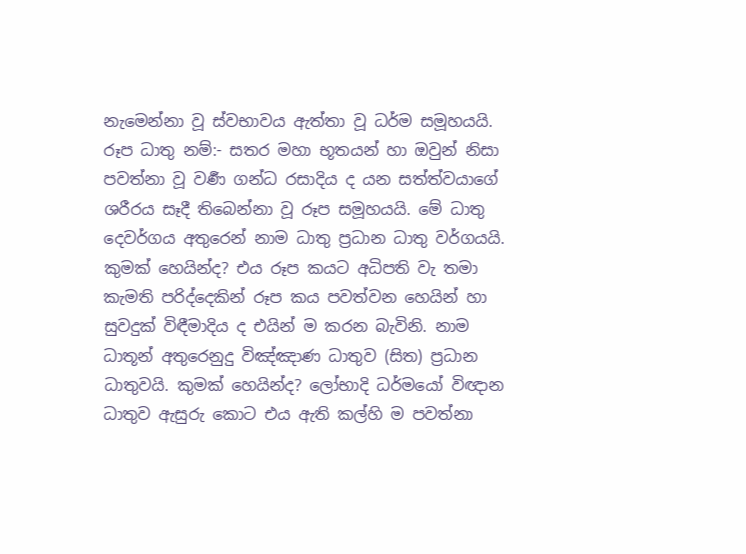නැමෙන්නා වූ ස්වභාවය ඇත්තා වූ ධර්ම සමූහයයි. රූප ධාතු නම්:- සතර මහා භූතයන් හා ඔවුන් නිසා පවත්නා වූ වර්‍ණ ගන්ධ රසාදිය ද යන සත්ත්වයාගේ ශරීරය සෑදී තිබෙන්නා වූ රූප සමූහයයි. මේ ධාතු දෙවර්ගය අතුරෙන් නාම ධාතු ප්‍රධාන ධාතු වර්ගයයි. කුමක් හෙයින්ද? එය රූප කයට අධිපති වැ තමා කැමති පරිද්දෙකින් රූප කය පවත්වන හෙයින් හා සුවදුක් විඳීමාදිය ද එයින් ම කරන බැවිනි. නාම ධාතූන් අතුරෙනුදු විඤ්ඤාණ ධාතුව (සිත) ප්‍රධාන ධාතුවයි. කුමක් හෙයින්ද? ලෝභාදි ධර්මයෝ විඥාන ධාතුව ඇසුරු කොට එය ඇති කල්හි ම පවත්නා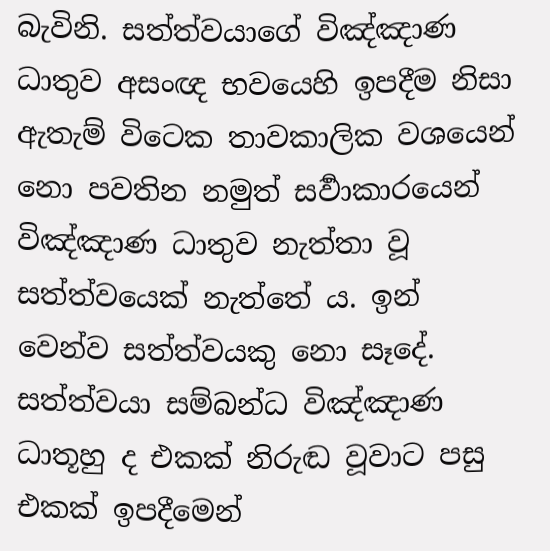බැවිනි. සත්ත්වයාගේ විඤ්ඤාණ ධාතුව අසංඥ භවයෙහි ඉපදීම නිසා ඇතැම් විටෙක තාවකාලික වශයෙන් නො පවතින නමුත් සර්‍වාකාරයෙන් විඤ්ඤාණ ධාතුව නැත්තා වූ සත්ත්වයෙක් නැත්තේ ය. ඉන් වෙන්ව සත්ත්වයකු නො සෑදේ. සත්ත්වයා සම්බන්ධ විඤ්ඤාණ ධාතූහු ද එකක් නිරුඬ වූවාට පසු එකක් ඉපදීමෙන්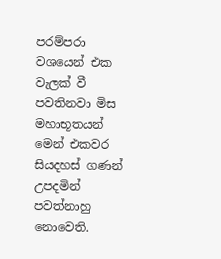පරම්පරා වශයෙන් එක වැලක් වී පවතිනවා මිස මහාභූතයන් මෙන් එකවර සියදහස් ගණන් උපදමින් පවත්නාහු නොවෙති.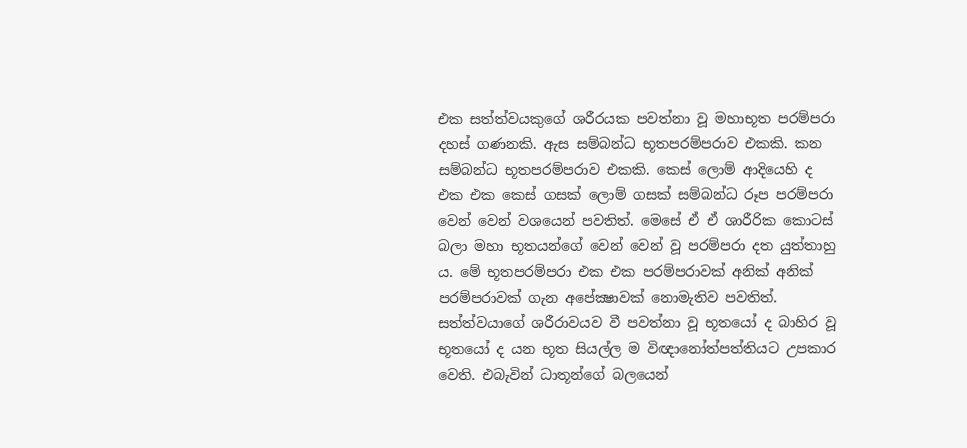එක සත්ත්වයකුගේ ශරීරයක පවත්නා වූ මහාභූත පරම්පරා දහස් ගණනකි. ඇස සම්බන්ධ භූතපරම්පරාව එකකි. කන සම්බන්ධ භූතපරම්පරාව එකකි. කෙස් ලොම් ආදියෙහි ද එක එක කෙස් ගසක් ලොම් ගසක් සම්බන්ධ රූප පරම්පරා වෙන් වෙන් වශයෙන් පවතිත්. මෙසේ ඒ ඒ ශාරීරික කොටස් බලා මහා භූතයන්ගේ වෙන් වෙන් වූ පරම්පරා දත යුත්තාහු ය. මේ භූතපරම්පරා එක එක පරම්පරාවක් අනික් අනික් පරම්පරාවක් ගැන අපේක්‍ෂාවක් නොමැතිව පවතිත්. සත්ත්වයාගේ ශරීරාවයව වී පවත්නා වූ භූතයෝ ද බාහිර වූ භූතයෝ ද යන භූත සියල්ල ම විඥානෝත්පත්තියට උපකාර වෙති. එබැවින් ධාතූන්ගේ බලයෙන්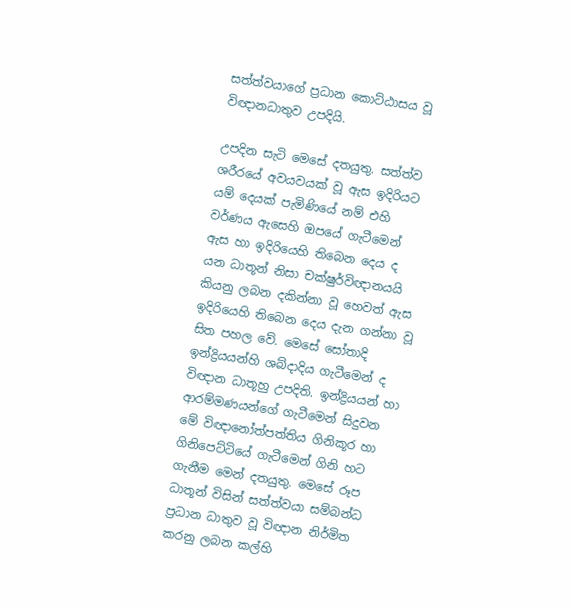සත්ත්වයාගේ ප්‍රධාන කොට්ඨාසය වූ විඥානධාතුව උපදියි.

උපදින සැටි මෙසේ දතයුතු. සත්ත්ව ශරීරයේ අවයවයක් වූ ඇස ඉදිරියට යම් දෙයක් පැමිණියේ නම් එහි වර්ණය ඇසෙහි ඔපයේ ගැටීමෙන් ඇස හා ඉදිරියෙහි තිබෙන දෙය ද යන ධාතූන් නිසා චක්ෂුර්විඥානයයි කියනු ලබන දකින්නා වූ හෙවත් ඇස ඉදිරියෙහි තිබෙන දෙය දැන ගන්නා වූ සිත පහල වේ. මෙසේ සෝතාදි ඉන්ද්‍රියයන්හි ශබ්දාදිය ගැටීමෙන් ද විඥාන ධාතූහු උපදිති. ඉන්ද්‍රියයන් හා ආරම්මණයන්ගේ ගැටීමෙන් සිදුවන මේ විඥානෝත්පත්තිය ගිනිකූර හා ගිනිපෙට්ටියේ ගැටීමෙන් ගිනි හට ගැනීම මෙන් දතයුතු. මෙසේ රූප ධාතූන් විසින් සත්ත්වයා සම්බන්ධ ප්‍රධාන ධාතුව වූ විඥාන නිර්මිත කරනු ලබන කල්හි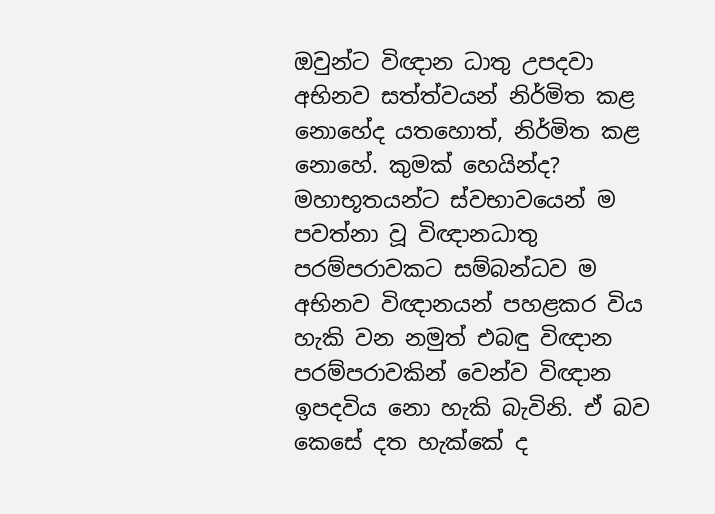ඔවුන්ට විඥාන ධාතු උපදවා අභිනව සත්ත්වයන් නිර්මිත කළ නොහේද යතහොත්, නිර්මිත කළ නොහේ. කුමක් හෙයින්ද? මහාභූතයන්ට ස්වභාවයෙන් ම පවත්නා වූ විඥානධාතු පරම්පරාවකට සම්බන්ධව ම අභිනව විඥානයන් පහළකර විය හැකි වන නමුත් එබඳු විඥාන පරම්පරාවකින් වෙන්ව විඥාන ඉපදවිය නො හැකි බැවිනි. ඒ බව කෙසේ දත හැක්කේ ද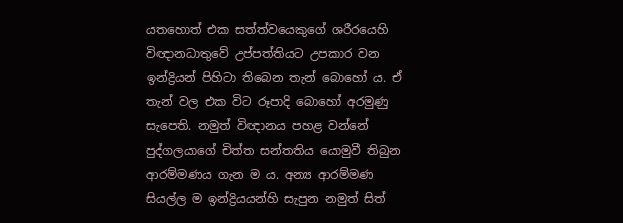යතහොත් එක සත්ත්වයෙකුගේ ශරීරයෙහි විඥානධාතුවේ උප්පත්තියට උපකාර වන ඉන්ද්‍රියන් පිහිටා තිබෙන තැන් බොහෝ ය. ඒ තැන් වල එක විට රූපාදි බොහෝ අරමුණු සැපෙති. නමුත් විඥානය පහළ වන්නේ පුද්ගලයාගේ චිත්ත සන්තතිය යොමුවී තිබුන ආරම්මණය ගැන ම ය. අන්‍ය ආරම්මණ සියල්ල ම ඉන්ද්‍රියයන්හි සැපුන නමුත් සිත්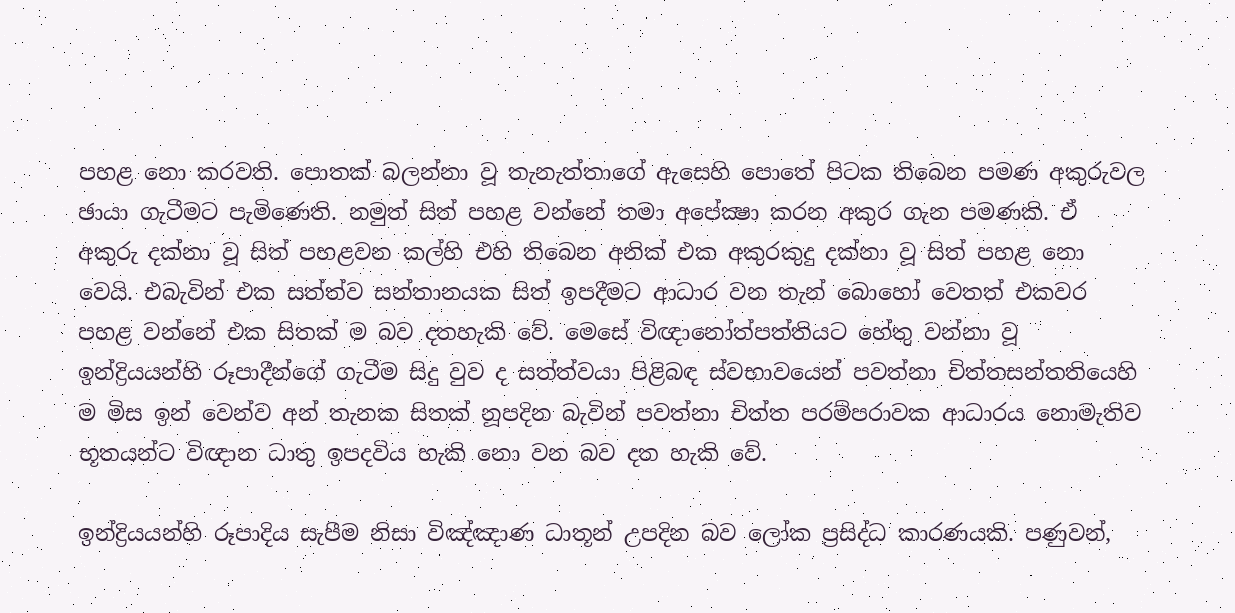පහළ නො කරවති. පොතක් බලන්නා වූ තැනැත්තාගේ ඇසෙහි පොතේ පිටක තිබෙන පමණ අකුරුවල ඡායා ගැටීමට පැමිණෙති. නමුත් සිත් පහළ වන්නේ තමා අපේක්‍ෂා කරන අකුර ගැන පමණකි. ඒ අකුරු දක්නා වූ සිත් පහළවන කල්හි එහි තිබෙන අනික් එක අකුරකුදු දක්නා වූ සිත් පහළ නො වෙයි. එබැවින් එක සත්ත්ව සන්තානයක සිත් ඉපදීමට ආධාර වන තැන් බොහෝ වෙතත් එකවර පහළ වන්නේ එක සිතක් ම බව දතහැකි වේ. මෙසේ විඥානෝත්පත්තියට හේතු වන්නා වූ ඉන්ද්‍රියයන්හි රූපාදීන්ගේ ගැටීම සිදු වුව ද සත්ත්වයා පිළිබඳ ස්වභාවයෙන් පවත්නා චිත්තසන්තතියෙහි ම මිස ඉන් වෙන්ව අන් තැනක සිතක් නූපදින බැවින් පවත්නා චිත්ත පරම්පරාවක ආධාරය නොමැතිව භූතයන්ට විඥාන ධාතු ඉපදවිය හැකි නො වන බව දත හැකි වේ.

ඉන්ද්‍රියයන්හි රූපාදිය සැපීම නිසා විඤ්ඤාණ ධාතූන් උපදින බව ලෝක ප්‍රසිද්ධ කාරණයකි. පණුවන්,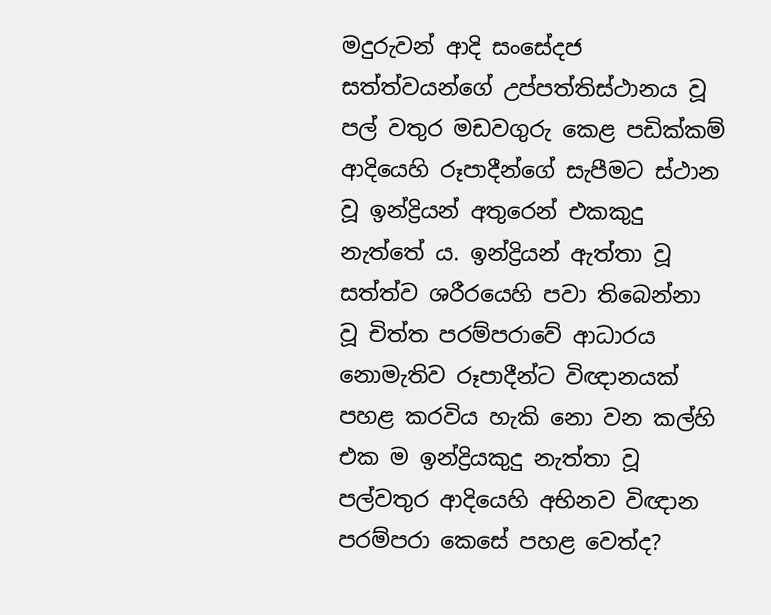මදුරුවන් ආදි සංසේදජ සත්ත්වයන්ගේ උප්පත්තිස්ථානය වූ පල් වතුර මඩවගුරු කෙළ පඩික්කම් ආදියෙහි රූපාදීන්ගේ සැපීමට ස්ථාන වූ ඉන්ද්‍රියන් අතුරෙන් එකකුදු නැත්තේ ය. ඉන්ද්‍රියන් ඇත්තා වූ සත්ත්ව ශරීරයෙහි පවා තිබෙන්නා වූ චිත්ත පරම්පරාවේ ආධාරය නොමැතිව රූපාදීන්ට විඥානයක් පහළ කරවිය හැකි නො වන කල්හි එක ම ඉන්ද්‍රියකුදු නැත්තා වූ පල්වතුර ආදියෙහි අභිනව විඥාන පරම්පරා කෙසේ පහළ වෙත්ද?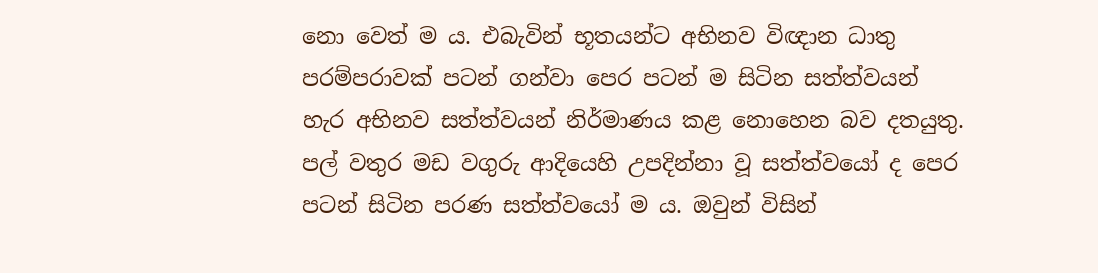නො වෙත් ම ය. එබැවින් භූතයන්ට අභිනව විඥාන ධාතු පරම්පරාවක් පටන් ගන්වා පෙර පටන් ම සිටින සත්ත්වයන් හැර අභිනව සත්ත්වයන් නිර්මාණය කළ නොහෙන බව දතයුතු. පල් වතුර මඩ වගුරු ආදියෙහි උපදින්නා වූ සත්ත්වයෝ ද පෙර පටන් සිටින පරණ සත්ත්වයෝ ම ය. ඔවුන් විසින්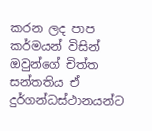කරන ලද පාප කර්මයන් විසින් ඔවුන්ගේ චිත්ත සන්තතිය ඒ දුර්ගන්ධස්ථානයන්ට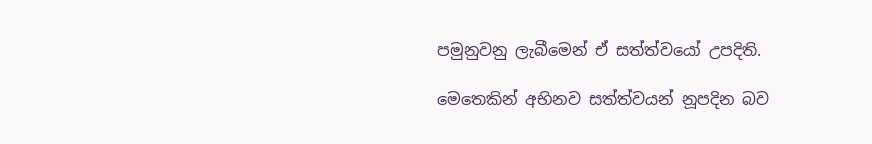පමුනුවනු ලැබීමෙන් ඒ සත්ත්වයෝ උපදිති.

මෙතෙකින් අභිනව සත්ත්වයන් නූපදින බව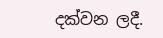දක්වන ලදී.